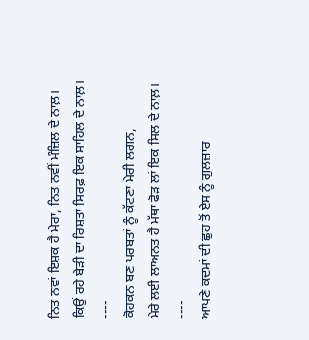ਨਿਤ ਨਵਾਂ ਇਸ਼ਕ ਹੈ ਮੇਰਾ, ਨਿਤ ਨਵੀਂ ਮੰਜ਼ਿਲ ਦੇ ਨਾਲ਼।
ਕਿਉਂ ਰਹੇ ਬੇੜੀ ਦਾ ਰਿਸ਼ਤਾ ਸਿਰਫ਼ ਇਕ ਸਾਹਿਲ ਦੇ ਨਾਲ਼।
----
ਕੋਹਕਨ ਬਣ ਪਰਬਤਾਂ ਨੂੰ ਕੱਟਣਾ ਮੇਰੀ ਲਗਨ,
ਮੇਰੇ ਲਈ ਲਾਅਨਤ ਹੈ ਮੱਥਾ ਫੋੜ ਲਾਂ ਇਕ ਸਿਲ ਦੇ ਨਾਲ਼।
----
ਆਪਣੇ ਕਦਮਾਂ ਦੀ ਛੁਹ ਤੋਂ ਏਸ ਨੂੰ ਗੁਲਜ਼ਾਰ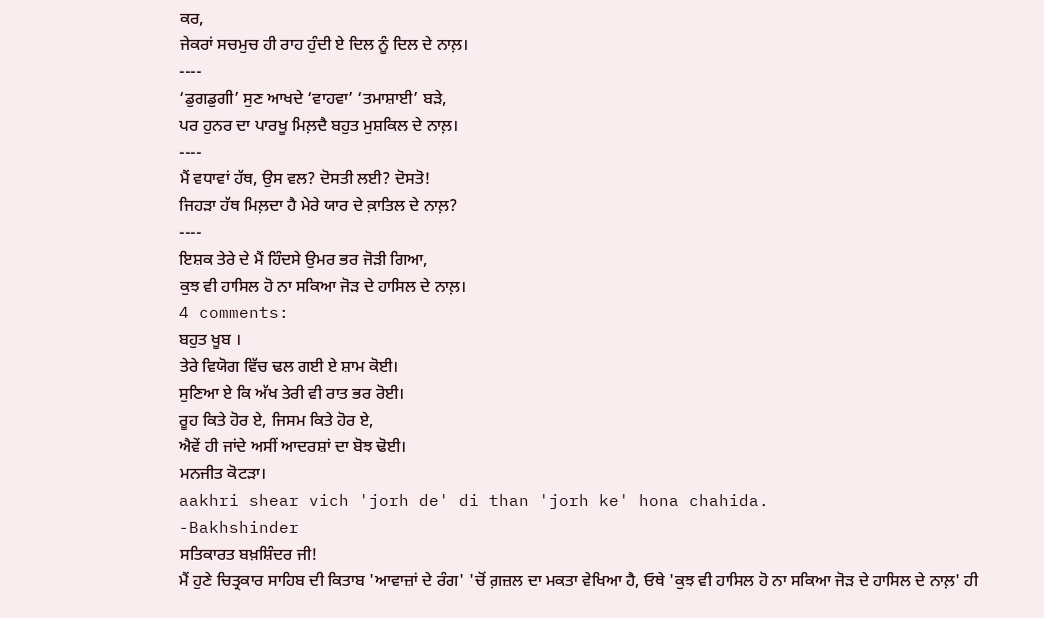ਕਰ,
ਜੇਕਰਾਂ ਸਚਮੁਚ ਹੀ ਰਾਹ ਹੁੰਦੀ ਏ ਦਿਲ ਨੂੰ ਦਿਲ ਦੇ ਨਾਲ਼।
----
‘ਡੁਗਡੁਗੀ’ ਸੁਣ ਆਖਦੇ ‘ਵਾਹਵਾ’ ‘ਤਮਾਸ਼ਾਈ’ ਬੜੇ,
ਪਰ ਹੁਨਰ ਦਾ ਪਾਰਖੂ ਮਿਲ਼ਦੈ ਬਹੁਤ ਮੁਸ਼ਕਿਲ ਦੇ ਨਾਲ਼।
----
ਮੈਂ ਵਧਾਵਾਂ ਹੱਥ, ਉਸ ਵਲ? ਦੋਸਤੀ ਲਈ? ਦੋਸਤੋ!
ਜਿਹੜਾ ਹੱਥ ਮਿਲ਼ਦਾ ਹੈ ਮੇਰੇ ਯਾਰ ਦੇ ਕ਼ਾਤਿਲ ਦੇ ਨਾਲ਼?
----
ਇਸ਼ਕ ਤੇਰੇ ਦੇ ਮੈਂ ਹਿੰਦਸੇ ਉਮਰ ਭਰ ਜੋੜੀ ਗਿਆ,
ਕੁਝ ਵੀ ਹਾਸਿਲ ਹੋ ਨਾ ਸਕਿਆ ਜੋੜ ਦੇ ਹਾਸਿਲ ਦੇ ਨਾਲ਼।
4 comments:
ਬਹੁਤ ਖੂਬ ।
ਤੇਰੇ ਵਿਯੋਗ ਵਿੱਚ ਢਲ ਗਈ ਏ ਸ਼ਾਮ ਕੋਈ।
ਸੁਣਿਆ ਏ ਕਿ ਅੱਖ ਤੇਰੀ ਵੀ ਰਾਤ ਭਰ ਰੋਈ।
ਰੂਹ ਕਿਤੇ ਹੋਰ ਏ, ਜਿਸਮ ਕਿਤੇ ਹੋਰ ਏ,
ਐਵੇਂ ਹੀ ਜਾਂਦੇ ਅਸੀਂ ਆਦਰਸ਼ਾਂ ਦਾ ਬੋਝ ਢੋਈ।
ਮਨਜੀਤ ਕੋਟੜਾ।
aakhri shear vich 'jorh de' di than 'jorh ke' hona chahida.
-Bakhshinder
ਸਤਿਕਾਰਤ ਬਖ਼ਸ਼ਿੰਦਰ ਜੀ!
ਮੈਂ ਹੁਣੇ ਚਿਤ੍ਰਕਾਰ ਸਾਹਿਬ ਦੀ ਕਿਤਾਬ 'ਆਵਾਜ਼ਾਂ ਦੇ ਰੰਗ' 'ਚੋਂ ਗ਼ਜ਼ਲ ਦਾ ਮਕਤਾ ਵੇਖਿਆ ਹੈ, ਓਥੇ 'ਕੁਝ ਵੀ ਹਾਸਿਲ ਹੋ ਨਾ ਸਕਿਆ ਜੋੜ ਦੇ ਹਾਸਿਲ ਦੇ ਨਾਲ਼' ਹੀ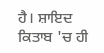ਹੈ। ਸ਼ਾਇਦ ਕਿਤਾਬ 'ਚ ਹੀ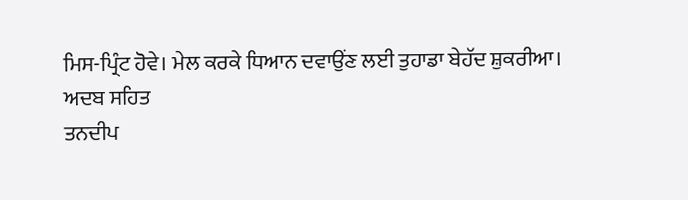ਮਿਸ-ਪ੍ਰਿੰਟ ਹੋਵੇ। ਮੇਲ ਕਰਕੇ ਧਿਆਨ ਦਵਾਉਂਣ ਲਈ ਤੁਹਾਡਾ ਬੇਹੱਦ ਸ਼ੁਕਰੀਆ।
ਅਦਬ ਸਹਿਤ
ਤਨਦੀਪ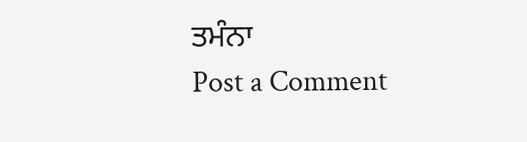ਤਮੰਨਾ
Post a Comment